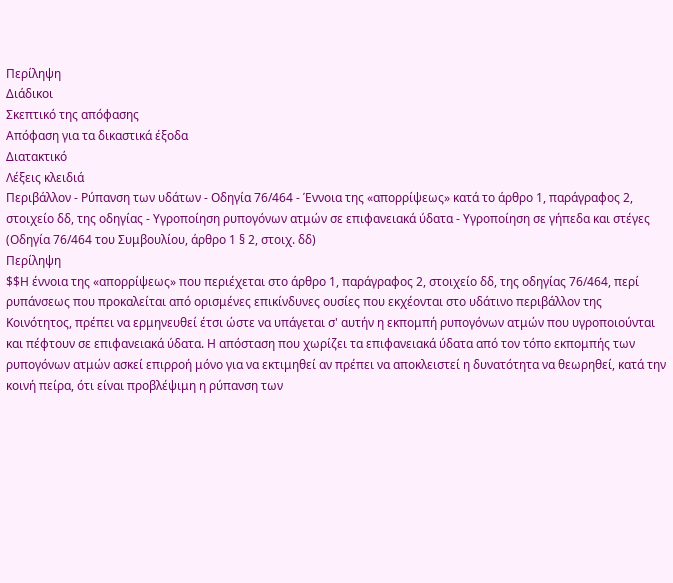Περίληψη
Διάδικοι
Σκεπτικό της απόφασης
Απόφαση για τα δικαστικά έξοδα
Διατακτικό
Λέξεις κλειδιά
Περιβάλλον - Ρύπανση των υδάτων - Οδηγία 76/464 - Έννοια της «απορρίψεως» κατά το άρθρο 1, παράγραφος 2, στοιχείο δδ, της οδηγίας - Υγροποίηση ρυπογόνων ατμών σε επιφανειακά ύδατα - Υγροποίηση σε γήπεδα και στέγες
(Οδηγία 76/464 του Συμβουλίου, άρθρο 1 § 2, στοιχ. δδ)
Περίληψη
$$Η έννοια της «απορρίψεως» που περιέχεται στο άρθρο 1, παράγραφος 2, στοιχείο δδ, της οδηγίας 76/464, περί ρυπάνσεως που προκαλείται από ορισμένες επικίνδυνες ουσίες που εκχέονται στο υδάτινο περιβάλλον της Κοινότητος, πρέπει να ερμηνευθεί έτσι ώστε να υπάγεται σ' αυτήν η εκπομπή ρυπογόνων ατμών που υγροποιούνται και πέφτουν σε επιφανειακά ύδατα. Η απόσταση που χωρίζει τα επιφανειακά ύδατα από τον τόπο εκπομπής των ρυπογόνων ατμών ασκεί επιρροή μόνο για να εκτιμηθεί αν πρέπει να αποκλειστεί η δυνατότητα να θεωρηθεί, κατά την κοινή πείρα, ότι είναι προβλέψιμη η ρύπανση των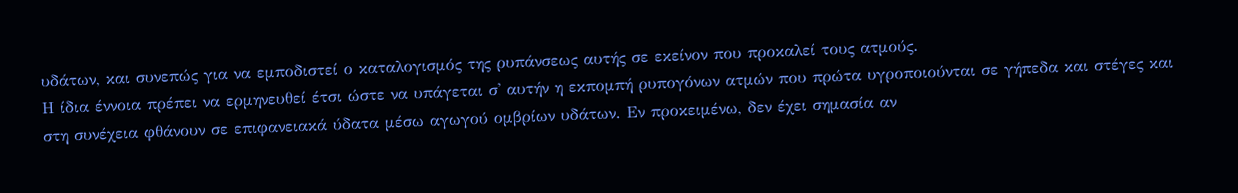υδάτων, και συνεπώς για να εμποδιστεί ο καταλογισμός της ρυπάνσεως αυτής σε εκείνον που προκαλεί τους ατμούς.
Η ίδια έννοια πρέπει να ερμηνευθεί έτσι ώστε να υπάγεται σ' αυτήν η εκπομπή ρυπογόνων ατμών που πρώτα υγροποιούνται σε γήπεδα και στέγες και στη συνέχεια φθάνουν σε επιφανειακά ύδατα μέσω αγωγού ομβρίων υδάτων. Εν προκειμένω, δεν έχει σημασία αν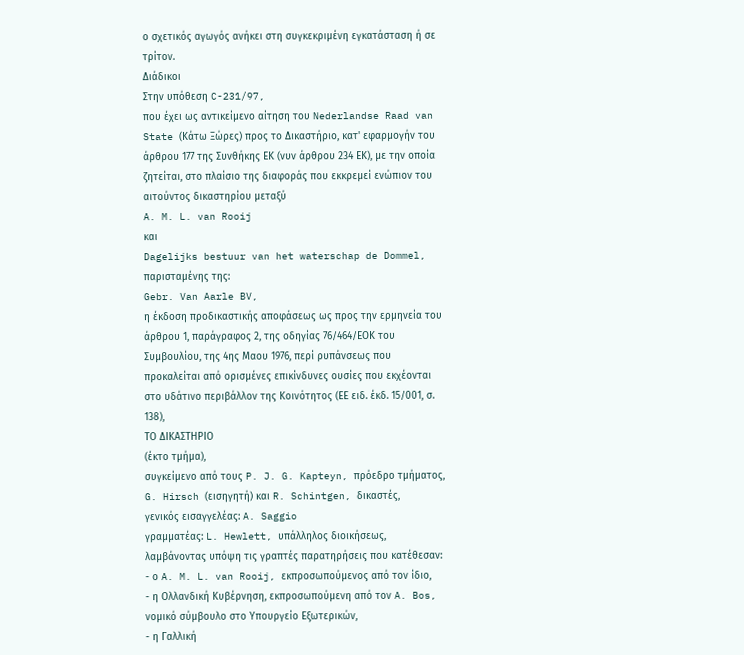ο σχετικός αγωγός ανήκει στη συγκεκριμένη εγκατάσταση ή σε τρίτον.
Διάδικοι
Στην υπόθεση C-231/97,
που έχει ως αντικείμενο αίτηση του Nederlandse Raad van State (Κάτω Ξώρες) προς το Δικαστήριο, κατ' εφαρμογήν του άρθρου 177 της Συνθήκης ΕΚ (νυν άρθρου 234 ΕΚ), με την οποία ζητείται, στο πλαίσιο της διαφοράς που εκκρεμεί ενώπιον του αιτούντος δικαστηρίου μεταξύ
A. M. L. van Rooij
και
Dagelijks bestuur van het waterschap de Dommel,
παρισταμένης της:
Gebr. Van Aarle BV,
η έκδοση προδικαστικής αποφάσεως ως προς την ερμηνεία του άρθρου 1, παράγραφος 2, της οδηγίας 76/464/ΕΟΚ του Συμβουλίου, της 4ης Μαου 1976, περί ρυπάνσεως που προκαλείται από ορισμένες επικίνδυνες ουσίες που εκχέονται στο υδάτινο περιβάλλον της Κοινότητος (ΕΕ ειδ. έκδ. 15/001, σ. 138),
ΤΟ ΔΙΚΑΣΤΗΡΙΟ
(έκτο τμήμα),
συγκείμενο από τους P. J. G. Kapteyn, πρόεδρο τμήματος, G. Hirsch (εισηγητή) και R. Schintgen, δικαστές,
γενικός εισαγγελέας: A. Saggio
γραμματέας: L. Hewlett, υπάλληλος διοικήσεως,
λαμβάνοντας υπόψη τις γραπτές παρατηρήσεις που κατέθεσαν:
- ο A. M. L. van Rooij, εκπροσωπούμενος από τον ίδιο,
- η Ολλανδική Κυβέρνηση, εκπροσωπούμενη από τον A. Bos, νομικό σύμβουλο στο Υπουργείο Εξωτερικών,
- η Γαλλική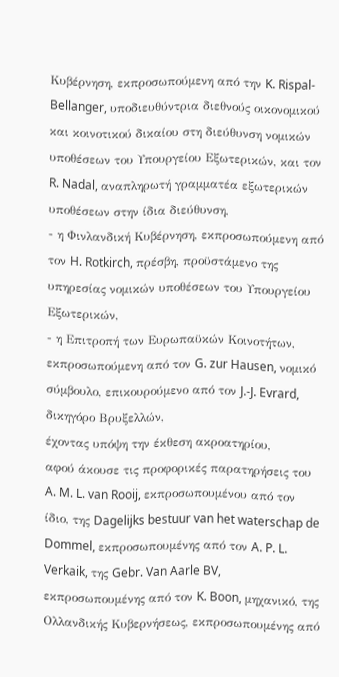Κυβέρνηση, εκπροσωπούμενη από την K. Rispal-Bellanger, υποδιευθύντρια διεθνούς οικονομικού και κοινοτικού δικαίου στη διεύθυνση νομικών υποθέσεων του Υπουργείου Εξωτερικών, και τον R. Nadal, αναπληρωτή γραμματέα εξωτερικών υποθέσεων στην ίδια διεύθυνση,
- η Φινλανδική Κυβέρνηση, εκπροσωπούμενη από τον H. Rotkirch, πρέσβη, προϋστάμενο της υπηρεσίας νομικών υποθέσεων του Υπουργείου Εξωτερικών,
- η Επιτροπή των Ευρωπαϋκών Κοινοτήτων, εκπροσωπούμενη από τον G. zur Hausen, νομικό σύμβουλο, επικουρούμενο από τον J.-J. Evrard, δικηγόρο Βρυξελλών,
έχοντας υπόψη την έκθεση ακροατηρίου,
αφού άκουσε τις προφορικές παρατηρήσεις του A. M. L. van Rooij, εκπροσωπουμένου από τον ίδιο, της Dagelijks bestuur van het waterschap de Dommel, εκπροσωπουμένης από τον A. P. L. Verkaik, της Gebr. Van Aarle BV, εκπροσωπουμένης από τον K. Boon, μηχανικό, της Ολλανδικής Κυβερνήσεως, εκπροσωπουμένης από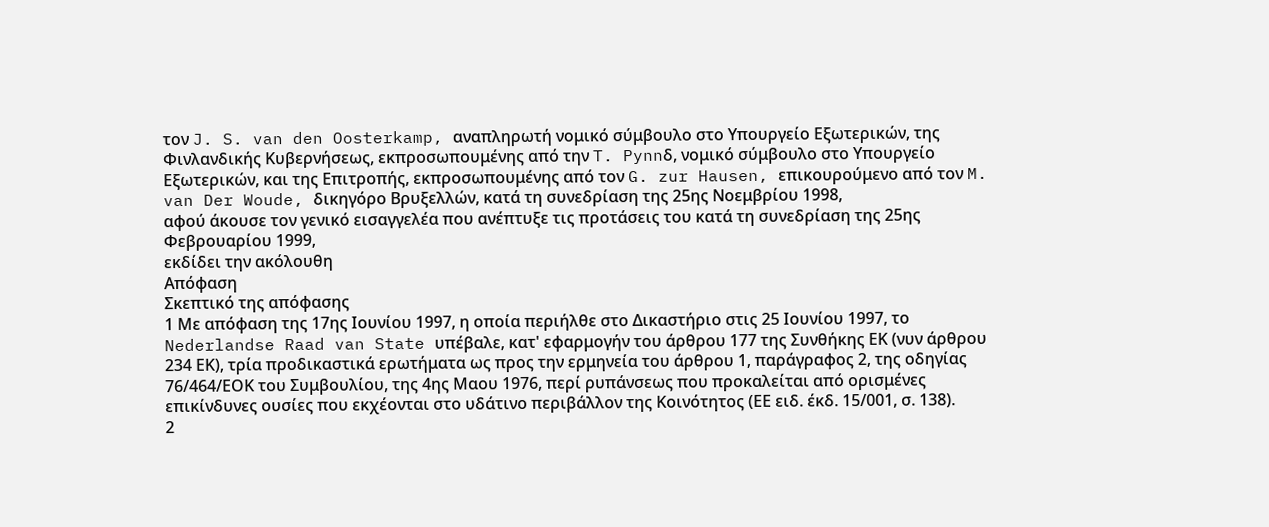τον J. S. van den Oosterkamp, αναπληρωτή νομικό σύμβουλο στο Υπουργείο Εξωτερικών, της Φινλανδικής Κυβερνήσεως, εκπροσωπουμένης από την T. Pynnδ, νομικό σύμβουλο στο Υπουργείο Εξωτερικών, και της Επιτροπής, εκπροσωπουμένης από τον G. zur Hausen, επικουρούμενο από τον M. van Der Woude, δικηγόρο Βρυξελλών, κατά τη συνεδρίαση της 25ης Νοεμβρίου 1998,
αφού άκουσε τον γενικό εισαγγελέα που ανέπτυξε τις προτάσεις του κατά τη συνεδρίαση της 25ης Φεβρουαρίου 1999,
εκδίδει την ακόλουθη
Απόφαση
Σκεπτικό της απόφασης
1 Με απόφαση της 17ης Ιουνίου 1997, η οποία περιήλθε στο Δικαστήριο στις 25 Ιουνίου 1997, το Nederlandse Raad van State υπέβαλε, κατ' εφαρμογήν του άρθρου 177 της Συνθήκης ΕΚ (νυν άρθρου 234 ΕΚ), τρία προδικαστικά ερωτήματα ως προς την ερμηνεία του άρθρου 1, παράγραφος 2, της οδηγίας 76/464/ΕΟΚ του Συμβουλίου, της 4ης Μαου 1976, περί ρυπάνσεως που προκαλείται από ορισμένες επικίνδυνες ουσίες που εκχέονται στο υδάτινο περιβάλλον της Κοινότητος (ΕΕ ειδ. έκδ. 15/001, σ. 138).
2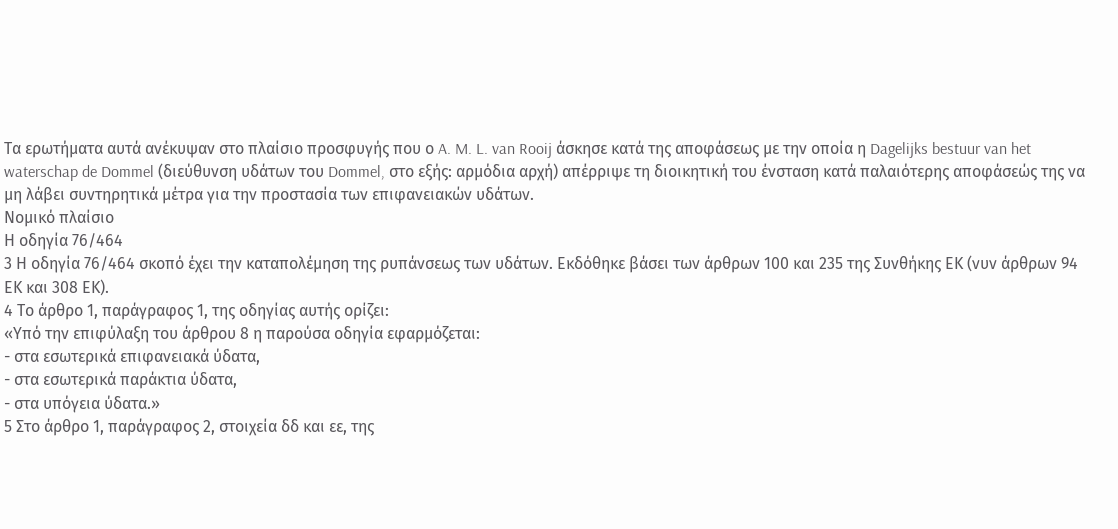Τα ερωτήματα αυτά ανέκυψαν στο πλαίσιο προσφυγής που ο A. M. L. van Rooij άσκησε κατά της αποφάσεως με την οποία η Dagelijks bestuur van het waterschap de Dommel (διεύθυνση υδάτων του Dommel, στο εξής: αρμόδια αρχή) απέρριψε τη διοικητική του ένσταση κατά παλαιότερης αποφάσεώς της να μη λάβει συντηρητικά μέτρα για την προστασία των επιφανειακών υδάτων.
Νομικό πλαίσιο
Η οδηγία 76/464
3 Η οδηγία 76/464 σκοπό έχει την καταπολέμηση της ρυπάνσεως των υδάτων. Εκδόθηκε βάσει των άρθρων 100 και 235 της Συνθήκης ΕΚ (νυν άρθρων 94 ΕΚ και 308 ΕΚ).
4 Το άρθρο 1, παράγραφος 1, της οδηγίας αυτής ορίζει:
«Υπό την επιφύλαξη του άρθρου 8 η παρούσα οδηγία εφαρμόζεται:
- στα εσωτερικά επιφανειακά ύδατα,
- στα εσωτερικά παράκτια ύδατα,
- στα υπόγεια ύδατα.»
5 Στο άρθρο 1, παράγραφος 2, στοιχεία δδ και εε, της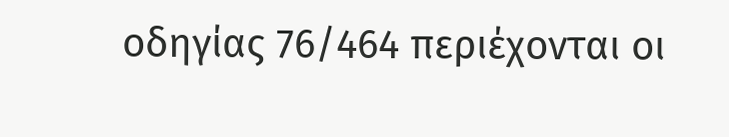οδηγίας 76/464 περιέχονται οι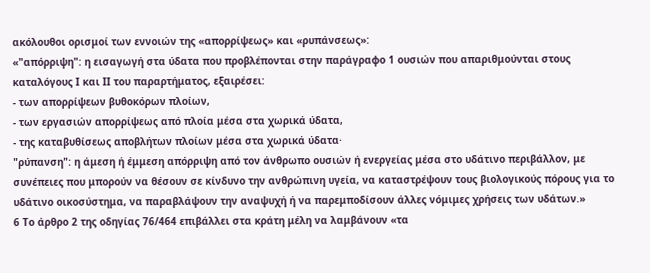ακόλουθοι ορισμοί των εννοιών της «απορρίψεως» και «ρυπάνσεως»:
«"απόρριψη": η εισαγωγή στα ύδατα που προβλέπονται στην παράγραφο 1 ουσιών που απαριθμούνται στους καταλόγους Ι και ΙΙ του παραρτήματος, εξαιρέσει:
- των απορρίψεων βυθοκόρων πλοίων,
- των εργασιών απορρίψεως από πλοία μέσα στα χωρικά ύδατα,
- της καταβυθίσεως αποβλήτων πλοίων μέσα στα χωρικά ύδατα·
"ρύπανση": η άμεση ή έμμεση απόρριψη από τον άνθρωπο ουσιών ή ενεργείας μέσα στο υδάτινο περιβάλλον, με συνέπειες που μπορούν να θέσουν σε κίνδυνο την ανθρώπινη υγεία, να καταστρέψουν τους βιολογικούς πόρους για το υδάτινο οικοσύστημα, να παραβλάψουν την αναψυχή ή να παρεμποδίσουν άλλες νόμιμες χρήσεις των υδάτων.»
6 Το άρθρο 2 της οδηγίας 76/464 επιβάλλει στα κράτη μέλη να λαμβάνουν «τα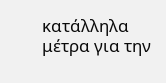κατάλληλα μέτρα για την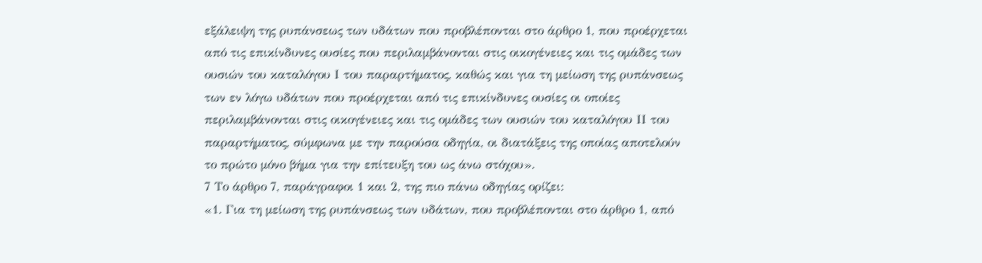εξάλειψη της ρυπάνσεως των υδάτων που προβλέπονται στο άρθρο 1, που προέρχεται από τις επικίνδυνες ουσίες που περιλαμβάνονται στις οικογένειες και τις ομάδες των ουσιών του καταλόγου Ι του παραρτήματος, καθώς και για τη μείωση της ρυπάνσεως των εν λόγω υδάτων που προέρχεται από τις επικίνδυνες ουσίες οι οποίες περιλαμβάνονται στις οικογένειες και τις ομάδες των ουσιών του καταλόγου ΙΙ του παραρτήματος, σύμφωνα με την παρούσα οδηγία, οι διατάξεις της οποίας αποτελούν το πρώτο μόνο βήμα για την επίτευξη του ως άνω στόχου».
7 Το άρθρο 7, παράγραφοι 1 και 2, της πιο πάνω οδηγίας ορίζει:
«1. Για τη μείωση της ρυπάνσεως των υδάτων, που προβλέπονται στο άρθρο 1, από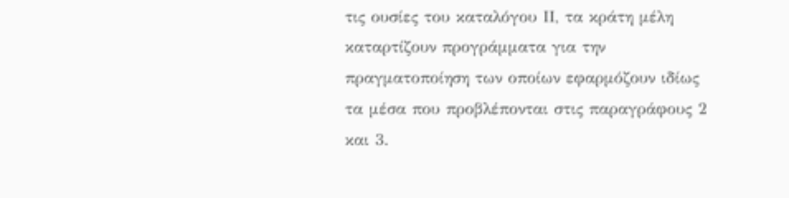τις ουσίες του καταλόγου ΙΙ, τα κράτη μέλη καταρτίζουν προγράμματα για την πραγματοποίηση των οποίων εφαρμόζουν ιδίως τα μέσα που προβλέπονται στις παραγράφους 2 και 3.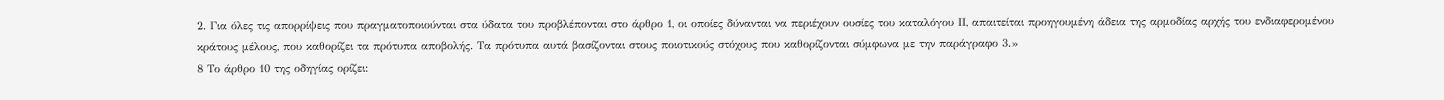2. Για όλες τις απορρίψεις που πραγματοποιούνται στα ύδατα του προβλέπονται στο άρθρο 1, οι οποίες δύνανται να περιέχουν ουσίες του καταλόγου ΙΙ, απαιτείται προηγουμένη άδεια της αρμοδίας αρχής του ενδιαφερομένου κράτους μέλους, που καθορίζει τα πρότυπα αποβολής. Τα πρότυπα αυτά βασίζονται στους ποιοτικούς στόχους που καθορίζονται σύμφωνα με την παράγραφο 3.»
8 Το άρθρο 10 της οδηγίας ορίζει: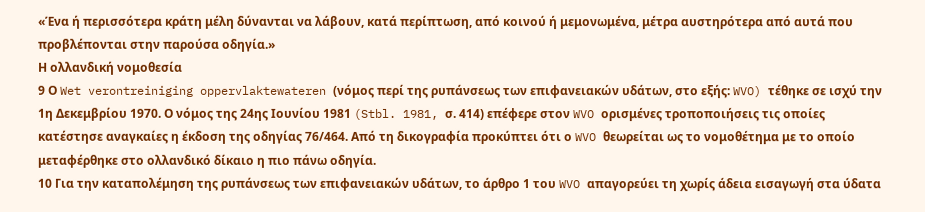«Ένα ή περισσότερα κράτη μέλη δύνανται να λάβουν, κατά περίπτωση, από κοινού ή μεμονωμένα, μέτρα αυστηρότερα από αυτά που προβλέπονται στην παρούσα οδηγία.»
Η ολλανδική νομοθεσία
9 Ο Wet verontreiniging oppervlaktewateren (νόμος περί της ρυπάνσεως των επιφανειακών υδάτων, στο εξής: WVO) τέθηκε σε ισχύ την 1η Δεκεμβρίου 1970. Ο νόμος της 24ης Ιουνίου 1981 (Stbl. 1981, σ. 414) επέφερε στον WVO ορισμένες τροποποιήσεις τις οποίες κατέστησε αναγκαίες η έκδοση της οδηγίας 76/464. Από τη δικογραφία προκύπτει ότι ο WVO θεωρείται ως το νομοθέτημα με το οποίο μεταφέρθηκε στο ολλανδικό δίκαιο η πιο πάνω οδηγία.
10 Για την καταπολέμηση της ρυπάνσεως των επιφανειακών υδάτων, το άρθρο 1 του WVO απαγορεύει τη χωρίς άδεια εισαγωγή στα ύδατα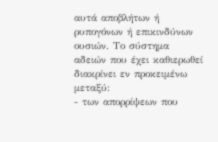αυτά αποβλήτων ή ρυπογόνων ή επικινδύνων ουσιών. Το σύστημα αδειών που έχει καθιερωθεί διακρίνει εν προκειμένω μεταξύ:
- των απορρίψεων που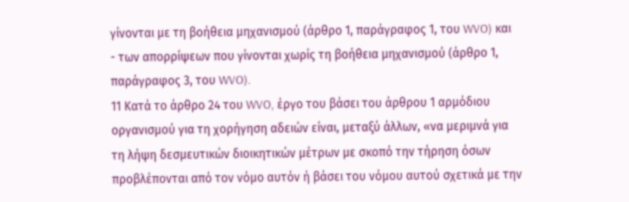γίνονται με τη βοήθεια μηχανισμού (άρθρο 1, παράγραφος 1, του WVO) και
- των απορρίψεων που γίνονται χωρίς τη βοήθεια μηχανισμού (άρθρο 1, παράγραφος 3, του WVO).
11 Κατά το άρθρο 24 του WVO, έργο του βάσει του άρθρου 1 αρμόδιου οργανισμού για τη χορήγηση αδειών είναι, μεταξύ άλλων, «να μεριμνά για τη λήψη δεσμευτικών διοικητικών μέτρων με σκοπό την τήρηση όσων προβλέπονται από τον νόμο αυτόν ή βάσει του νόμου αυτού σχετικά με την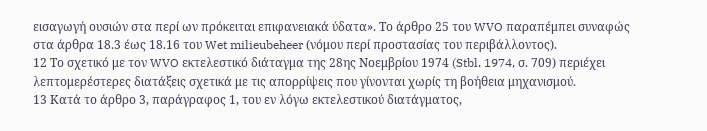εισαγωγή ουσιών στα περί ων πρόκειται επιφανειακά ύδατα». Το άρθρο 25 του WVO παραπέμπει συναφώς στα άρθρα 18.3 έως 18.16 του Wet milieubeheer (νόμου περί προστασίας του περιβάλλοντος).
12 Το σχετικό με τον WVO εκτελεστικό διάταγμα της 28ης Νοεμβρίου 1974 (Stbl. 1974, σ. 709) περιέχει λεπτομερέστερες διατάξεις σχετικά με τις απορρίψεις που γίνονται χωρίς τη βοήθεια μηχανισμού.
13 Κατά το άρθρο 3, παράγραφος 1, του εν λόγω εκτελεστικού διατάγματος,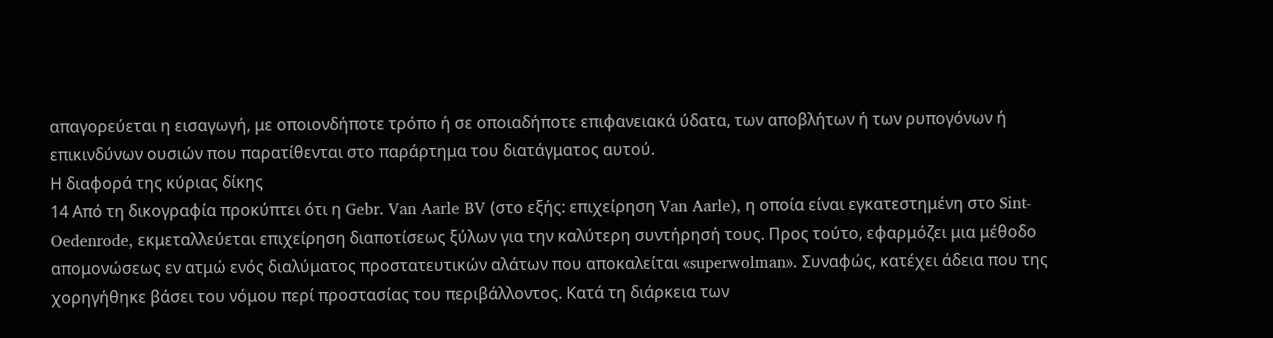απαγορεύεται η εισαγωγή, με οποιονδήποτε τρόπο ή σε οποιαδήποτε επιφανειακά ύδατα, των αποβλήτων ή των ρυπογόνων ή επικινδύνων ουσιών που παρατίθενται στο παράρτημα του διατάγματος αυτού.
Η διαφορά της κύριας δίκης
14 Από τη δικογραφία προκύπτει ότι η Gebr. Van Aarle BV (στο εξής: επιχείρηση Van Aarle), η οποία είναι εγκατεστημένη στο Sint-Oedenrode, εκμεταλλεύεται επιχείρηση διαποτίσεως ξύλων για την καλύτερη συντήρησή τους. Προς τούτο, εφαρμόζει μια μέθοδο απομονώσεως εν ατμώ ενός διαλύματος προστατευτικών αλάτων που αποκαλείται «superwolman». Συναφώς, κατέχει άδεια που της χορηγήθηκε βάσει του νόμου περί προστασίας του περιβάλλοντος. Κατά τη διάρκεια των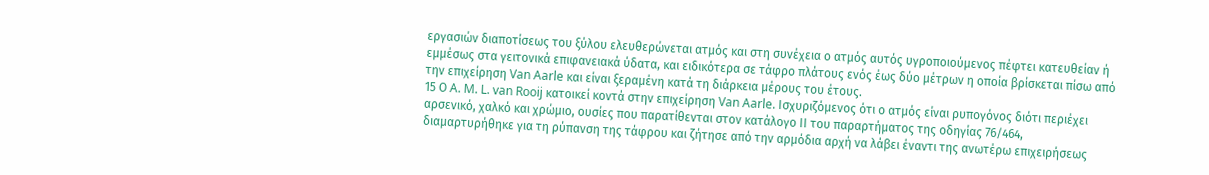εργασιών διαποτίσεως του ξύλου ελευθερώνεται ατμός και στη συνέχεια ο ατμός αυτός υγροποιούμενος πέφτει κατευθείαν ή εμμέσως στα γειτονικά επιφανειακά ύδατα, και ειδικότερα σε τάφρο πλάτους ενός έως δύο μέτρων η οποία βρίσκεται πίσω από την επιχείρηση Van Aarle και είναι ξεραμένη κατά τη διάρκεια μέρους του έτους.
15 Ο A. M. L. van Rooij κατοικεί κοντά στην επιχείρηση Van Aarle. Ισχυριζόμενος ότι ο ατμός είναι ρυπογόνος διότι περιέχει αρσενικό, χαλκό και χρώμιο, ουσίες που παρατίθενται στον κατάλογο ΙΙ του παραρτήματος της οδηγίας 76/464, διαμαρτυρήθηκε για τη ρύπανση της τάφρου και ζήτησε από την αρμόδια αρχή να λάβει έναντι της ανωτέρω επιχειρήσεως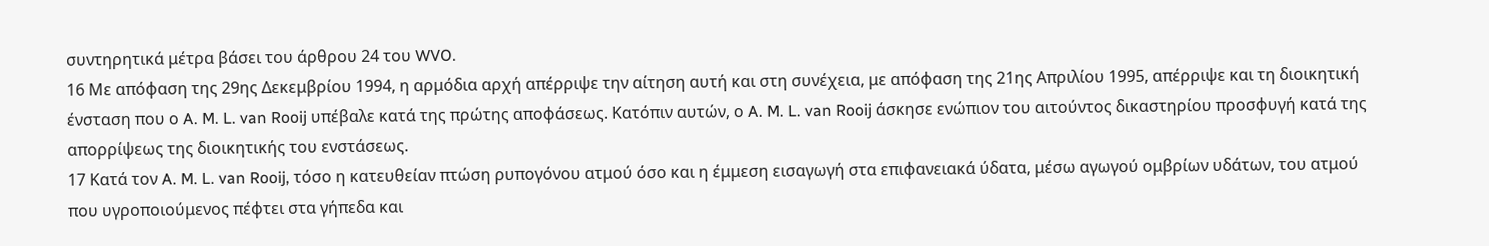συντηρητικά μέτρα βάσει του άρθρου 24 του WVO.
16 Με απόφαση της 29ης Δεκεμβρίου 1994, η αρμόδια αρχή απέρριψε την αίτηση αυτή και στη συνέχεια, με απόφαση της 21ης Απριλίου 1995, απέρριψε και τη διοικητική ένσταση που ο A. M. L. van Rooij υπέβαλε κατά της πρώτης αποφάσεως. Κατόπιν αυτών, ο A. M. L. van Rooij άσκησε ενώπιον του αιτούντος δικαστηρίου προσφυγή κατά της απορρίψεως της διοικητικής του ενστάσεως.
17 Κατά τον A. M. L. van Rooij, τόσο η κατευθείαν πτώση ρυπογόνου ατμού όσο και η έμμεση εισαγωγή στα επιφανειακά ύδατα, μέσω αγωγού ομβρίων υδάτων, του ατμού που υγροποιούμενος πέφτει στα γήπεδα και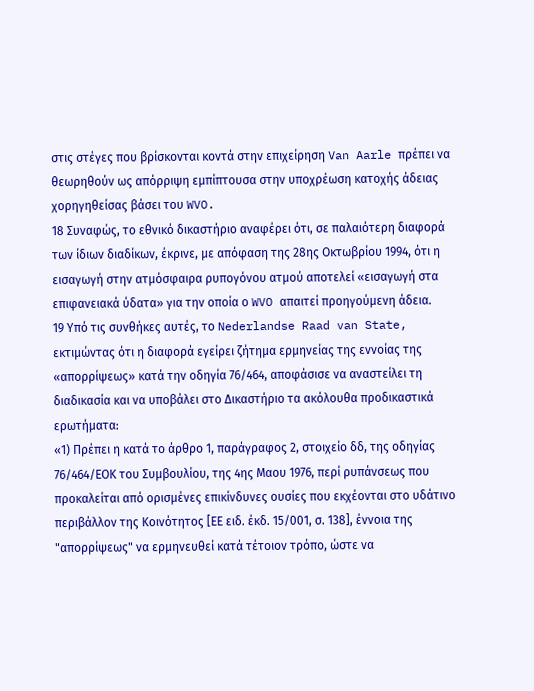στις στέγες που βρίσκονται κοντά στην επιχείρηση Van Aarle πρέπει να θεωρηθούν ως απόρριψη εμπίπτουσα στην υποχρέωση κατοχής άδειας χορηγηθείσας βάσει του WVO.
18 Συναφώς, το εθνικό δικαστήριο αναφέρει ότι, σε παλαιότερη διαφορά των ίδιων διαδίκων, έκρινε, με απόφαση της 28ης Οκτωβρίου 1994, ότι η εισαγωγή στην ατμόσφαιρα ρυπογόνου ατμού αποτελεί «εισαγωγή στα επιφανειακά ύδατα» για την οποία ο WVO απαιτεί προηγούμενη άδεια.
19 Υπό τις συνθήκες αυτές, το Nederlandse Raad van State, εκτιμώντας ότι η διαφορά εγείρει ζήτημα ερμηνείας της εννοίας της «απορρίψεως» κατά την οδηγία 76/464, αποφάσισε να αναστείλει τη διαδικασία και να υποβάλει στο Δικαστήριο τα ακόλουθα προδικαστικά ερωτήματα:
«1) Πρέπει η κατά το άρθρο 1, παράγραφος 2, στοιχείο δδ, της οδηγίας 76/464/ΕΟΚ του Συμβουλίου, της 4ης Μαου 1976, περί ρυπάνσεως που προκαλείται από ορισμένες επικίνδυνες ουσίες που εκχέονται στο υδάτινο περιβάλλον της Κοινότητος [ΕΕ ειδ. έκδ. 15/001, σ. 138], έννοια της "απορρίψεως" να ερμηνευθεί κατά τέτοιον τρόπο, ώστε να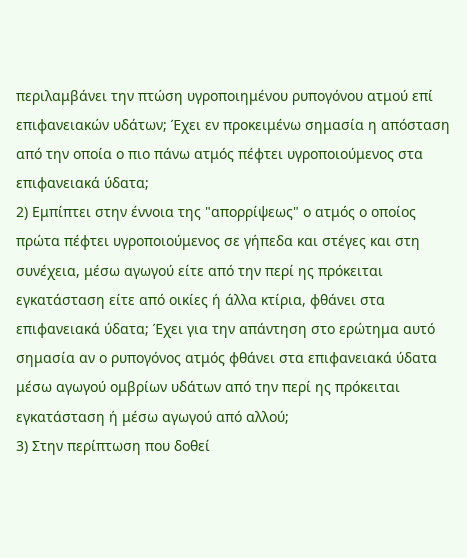περιλαμβάνει την πτώση υγροποιημένου ρυπογόνου ατμού επί επιφανειακών υδάτων; Έχει εν προκειμένω σημασία η απόσταση από την οποία ο πιο πάνω ατμός πέφτει υγροποιούμενος στα επιφανειακά ύδατα;
2) Εμπίπτει στην έννοια της "απορρίψεως" ο ατμός ο οποίος πρώτα πέφτει υγροποιούμενος σε γήπεδα και στέγες και στη συνέχεια, μέσω αγωγού είτε από την περί ης πρόκειται εγκατάσταση είτε από οικίες ή άλλα κτίρια, φθάνει στα επιφανειακά ύδατα; Έχει για την απάντηση στο ερώτημα αυτό σημασία αν ο ρυπογόνος ατμός φθάνει στα επιφανειακά ύδατα μέσω αγωγού ομβρίων υδάτων από την περί ης πρόκειται εγκατάσταση ή μέσω αγωγού από αλλού;
3) Στην περίπτωση που δοθεί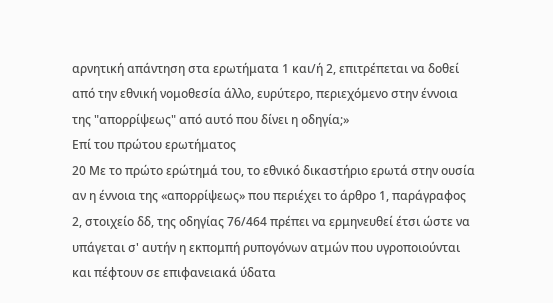αρνητική απάντηση στα ερωτήματα 1 και/ή 2, επιτρέπεται να δοθεί από την εθνική νομοθεσία άλλο, ευρύτερο, περιεχόμενο στην έννοια της "απορρίψεως" από αυτό που δίνει η οδηγία;»
Επί του πρώτου ερωτήματος
20 Με το πρώτο ερώτημά του, το εθνικό δικαστήριο ερωτά στην ουσία αν η έννοια της «απορρίψεως» που περιέχει το άρθρο 1, παράγραφος 2, στοιχείο δδ, της οδηγίας 76/464 πρέπει να ερμηνευθεί έτσι ώστε να υπάγεται σ' αυτήν η εκπομπή ρυπογόνων ατμών που υγροποιούνται και πέφτουν σε επιφανειακά ύδατα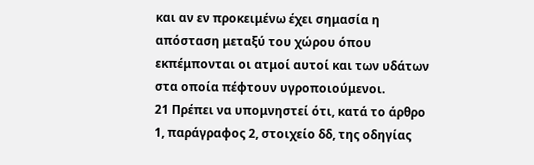και αν εν προκειμένω έχει σημασία η απόσταση μεταξύ του χώρου όπου εκπέμπονται οι ατμοί αυτοί και των υδάτων στα οποία πέφτουν υγροποιούμενοι.
21 Πρέπει να υπομνηστεί ότι, κατά το άρθρο 1, παράγραφος 2, στοιχείο δδ, της οδηγίας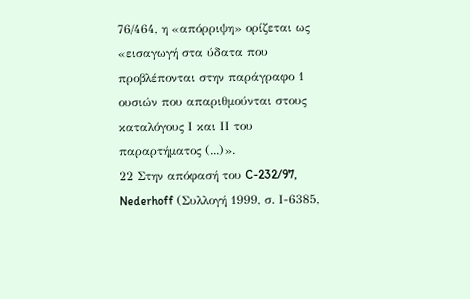76/464, η «απόρριψη» ορίζεται ως «εισαγωγή στα ύδατα που προβλέπονται στην παράγραφο 1 ουσιών που απαριθμούνται στους καταλόγους Ι και ΙΙ του παραρτήματος (...)».
22 Στην απόφασή του C-232/97, Nederhoff (Συλλογή 1999, σ. Ι-6385,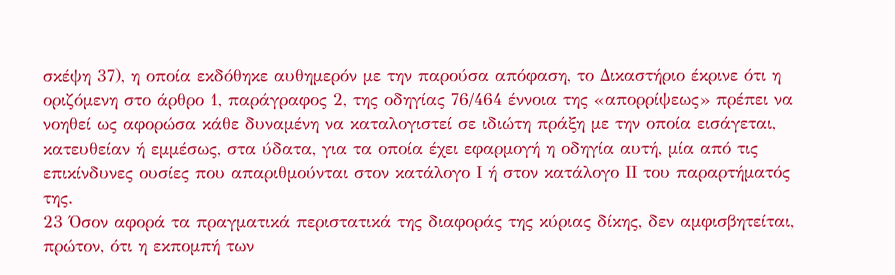σκέψη 37), η οποία εκδόθηκε αυθημερόν με την παρούσα απόφαση, το Δικαστήριο έκρινε ότι η οριζόμενη στο άρθρο 1, παράγραφος 2, της οδηγίας 76/464 έννοια της «απορρίψεως» πρέπει να νοηθεί ως αφορώσα κάθε δυναμένη να καταλογιστεί σε ιδιώτη πράξη με την οποία εισάγεται, κατευθείαν ή εμμέσως, στα ύδατα, για τα οποία έχει εφαρμογή η οδηγία αυτή, μία από τις επικίνδυνες ουσίες που απαριθμούνται στον κατάλογο Ι ή στον κατάλογο ΙΙ του παραρτήματός της.
23 Όσον αφορά τα πραγματικά περιστατικά της διαφοράς της κύριας δίκης, δεν αμφισβητείται, πρώτον, ότι η εκπομπή των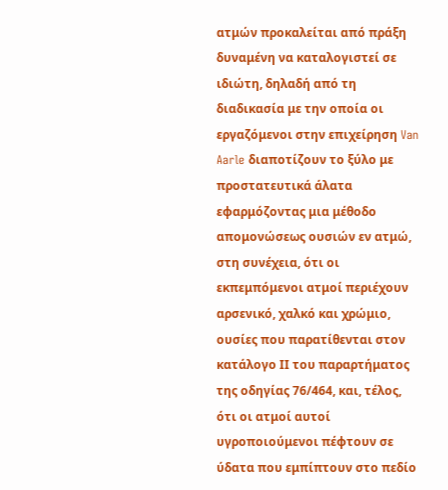ατμών προκαλείται από πράξη δυναμένη να καταλογιστεί σε ιδιώτη, δηλαδή από τη διαδικασία με την οποία οι εργαζόμενοι στην επιχείρηση Van Aarle διαποτίζουν το ξύλο με προστατευτικά άλατα εφαρμόζοντας μια μέθοδο απομονώσεως ουσιών εν ατμώ, στη συνέχεια, ότι οι εκπεμπόμενοι ατμοί περιέχουν αρσενικό, χαλκό και χρώμιο, ουσίες που παρατίθενται στον κατάλογο ΙΙ του παραρτήματος της οδηγίας 76/464, και, τέλος, ότι οι ατμοί αυτοί υγροποιούμενοι πέφτουν σε ύδατα που εμπίπτουν στο πεδίο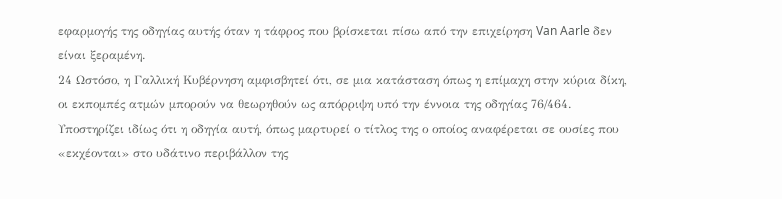εφαρμογής της οδηγίας αυτής όταν η τάφρος που βρίσκεται πίσω από την επιχείρηση Van Aarle δεν είναι ξεραμένη.
24 Ωστόσο, η Γαλλική Κυβέρνηση αμφισβητεί ότι, σε μια κατάσταση όπως η επίμαχη στην κύρια δίκη, οι εκπομπές ατμών μπορούν να θεωρηθούν ως απόρριψη υπό την έννοια της οδηγίας 76/464. Υποστηρίζει ιδίως ότι η οδηγία αυτή, όπως μαρτυρεί ο τίτλος της ο οποίος αναφέρεται σε ουσίες που «εκχέονται» στο υδάτινο περιβάλλον της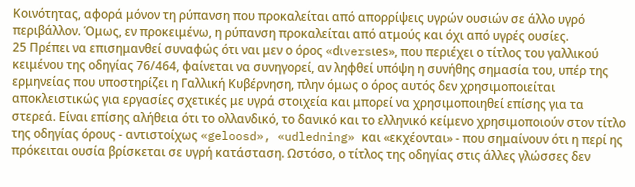Κοινότητας, αφορά μόνον τη ρύπανση που προκαλείται από απορρίψεις υγρών ουσιών σε άλλο υγρό περιβάλλον. Όμως, εν προκειμένω, η ρύπανση προκαλείται από ατμούς και όχι από υγρές ουσίες.
25 Πρέπει να επισημανθεί συναφώς ότι ναι μεν ο όρος «dιversιes», που περιέχει ο τίτλος του γαλλικού κειμένου της οδηγίας 76/464, φαίνεται να συνηγορεί, αν ληφθεί υπόψη η συνήθης σημασία του, υπέρ της ερμηνείας που υποστηρίζει η Γαλλική Κυβέρνηση, πλην όμως ο όρος αυτός δεν χρησιμοποιείται αποκλειστικώς για εργασίες σχετικές με υγρά στοιχεία και μπορεί να χρησιμοποιηθεί επίσης για τα στερεά. Είναι επίσης αλήθεια ότι το ολλανδικό, το δανικό και το ελληνικό κείμενο χρησιμοποιούν στον τίτλο της οδηγίας όρους - αντιστοίχως «geloosd», «udledning» και «εκχέονται» - που σημαίνουν ότι η περί ης πρόκειται ουσία βρίσκεται σε υγρή κατάσταση. Ωστόσο, ο τίτλος της οδηγίας στις άλλες γλώσσες δεν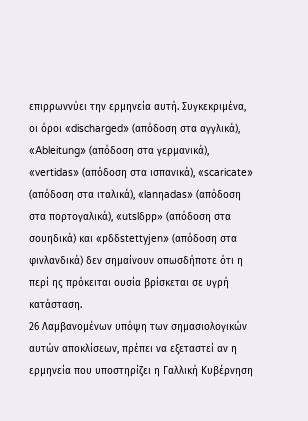επιρρωννύει την ερμηνεία αυτή. Συγκεκριμένα, οι όροι «discharged» (απόδοση στα αγγλικά), «Ableitung» (απόδοση στα γερμανικά), «vertidas» (απόδοση στα ισπανικά), «scaricate» (απόδοση στα ιταλικά), «lanηadas» (απόδοση στα πορτογαλικά), «utslδpp» (απόδοση στα σουηδικά) και «pδδstettyjen» (απόδοση στα φινλανδικά) δεν σημαίνουν οπωσδήποτε ότι η περί ης πρόκειται ουσία βρίσκεται σε υγρή κατάσταση.
26 Λαμβανομένων υπόψη των σημασιολογικών αυτών αποκλίσεων, πρέπει να εξεταστεί αν η ερμηνεία που υποστηρίζει η Γαλλική Κυβέρνηση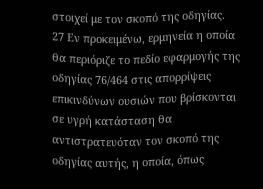στοιχεί με τον σκοπό της οδηγίας.
27 Εν προκειμένω, ερμηνεία η οποία θα περιόριζε το πεδίο εφαρμογής της οδηγίας 76/464 στις απορρίψεις επικινδύνων ουσιών που βρίσκονται σε υγρή κατάσταση θα αντιστρατευόταν τον σκοπό της οδηγίας αυτής, η οποία, όπως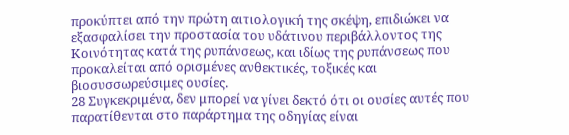προκύπτει από την πρώτη αιτιολογική της σκέψη, επιδιώκει να εξασφαλίσει την προστασία του υδάτινου περιβάλλοντος της Κοινότητας κατά της ρυπάνσεως, και ιδίως της ρυπάνσεως που προκαλείται από ορισμένες ανθεκτικές, τοξικές και βιοσυσσωρεύσιμες ουσίες.
28 Συγκεκριμένα, δεν μπορεί να γίνει δεκτό ότι οι ουσίες αυτές που παρατίθενται στο παράρτημα της οδηγίας είναι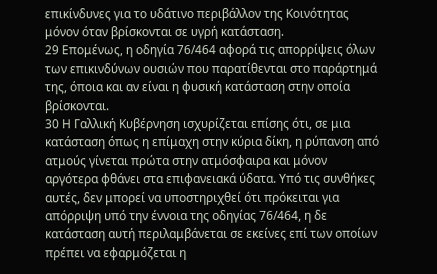επικίνδυνες για το υδάτινο περιβάλλον της Κοινότητας μόνον όταν βρίσκονται σε υγρή κατάσταση.
29 Επομένως, η οδηγία 76/464 αφορά τις απορρίψεις όλων των επικινδύνων ουσιών που παρατίθενται στο παράρτημά της, όποια και αν είναι η φυσική κατάσταση στην οποία βρίσκονται.
30 Η Γαλλική Κυβέρνηση ισχυρίζεται επίσης ότι, σε μια κατάσταση όπως η επίμαχη στην κύρια δίκη, η ρύπανση από ατμούς γίνεται πρώτα στην ατμόσφαιρα και μόνον αργότερα φθάνει στα επιφανειακά ύδατα. Υπό τις συνθήκες αυτές, δεν μπορεί να υποστηριχθεί ότι πρόκειται για απόρριψη υπό την έννοια της οδηγίας 76/464, η δε κατάσταση αυτή περιλαμβάνεται σε εκείνες επί των οποίων πρέπει να εφαρμόζεται η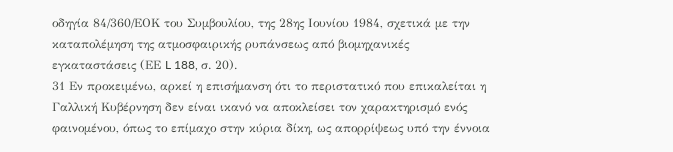οδηγία 84/360/ΕΟΚ του Συμβουλίου, της 28ης Ιουνίου 1984, σχετικά με την καταπολέμηση της ατμοσφαιρικής ρυπάνσεως από βιομηχανικές εγκαταστάσεις (ΕΕ L 188, σ. 20).
31 Εν προκειμένω, αρκεί η επισήμανση ότι το περιστατικό που επικαλείται η Γαλλική Κυβέρνηση δεν είναι ικανό να αποκλείσει τον χαρακτηρισμό ενός φαινομένου, όπως το επίμαχο στην κύρια δίκη, ως απορρίψεως υπό την έννοια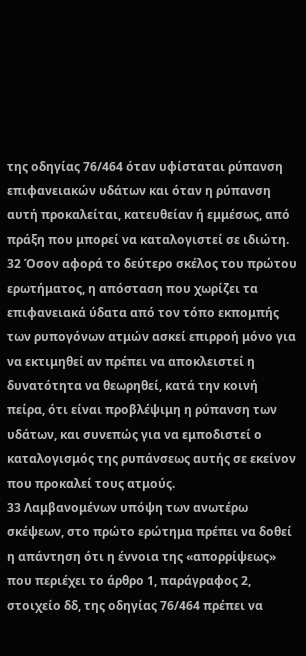της οδηγίας 76/464 όταν υφίσταται ρύπανση επιφανειακών υδάτων και όταν η ρύπανση αυτή προκαλείται, κατευθείαν ή εμμέσως, από πράξη που μπορεί να καταλογιστεί σε ιδιώτη.
32 Όσον αφορά το δεύτερο σκέλος του πρώτου ερωτήματος, η απόσταση που χωρίζει τα επιφανειακά ύδατα από τον τόπο εκπομπής των ρυπογόνων ατμών ασκεί επιρροή μόνο για να εκτιμηθεί αν πρέπει να αποκλειστεί η δυνατότητα να θεωρηθεί, κατά την κοινή πείρα, ότι είναι προβλέψιμη η ρύπανση των υδάτων, και συνεπώς για να εμποδιστεί ο καταλογισμός της ρυπάνσεως αυτής σε εκείνον που προκαλεί τους ατμούς.
33 Λαμβανομένων υπόψη των ανωτέρω σκέψεων, στο πρώτο ερώτημα πρέπει να δοθεί η απάντηση ότι η έννοια της «απορρίψεως» που περιέχει το άρθρο 1, παράγραφος 2, στοιχείο δδ, της οδηγίας 76/464 πρέπει να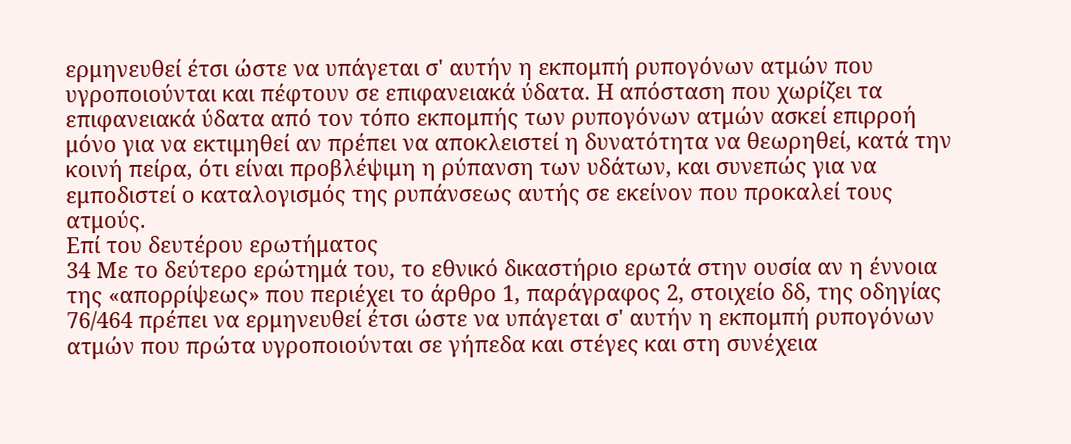ερμηνευθεί έτσι ώστε να υπάγεται σ' αυτήν η εκπομπή ρυπογόνων ατμών που υγροποιούνται και πέφτουν σε επιφανειακά ύδατα. Η απόσταση που χωρίζει τα επιφανειακά ύδατα από τον τόπο εκπομπής των ρυπογόνων ατμών ασκεί επιρροή μόνο για να εκτιμηθεί αν πρέπει να αποκλειστεί η δυνατότητα να θεωρηθεί, κατά την κοινή πείρα, ότι είναι προβλέψιμη η ρύπανση των υδάτων, και συνεπώς για να εμποδιστεί ο καταλογισμός της ρυπάνσεως αυτής σε εκείνον που προκαλεί τους ατμούς.
Επί του δευτέρου ερωτήματος
34 Με το δεύτερο ερώτημά του, το εθνικό δικαστήριο ερωτά στην ουσία αν η έννοια της «απορρίψεως» που περιέχει το άρθρο 1, παράγραφος 2, στοιχείο δδ, της οδηγίας 76/464 πρέπει να ερμηνευθεί έτσι ώστε να υπάγεται σ' αυτήν η εκπομπή ρυπογόνων ατμών που πρώτα υγροποιούνται σε γήπεδα και στέγες και στη συνέχεια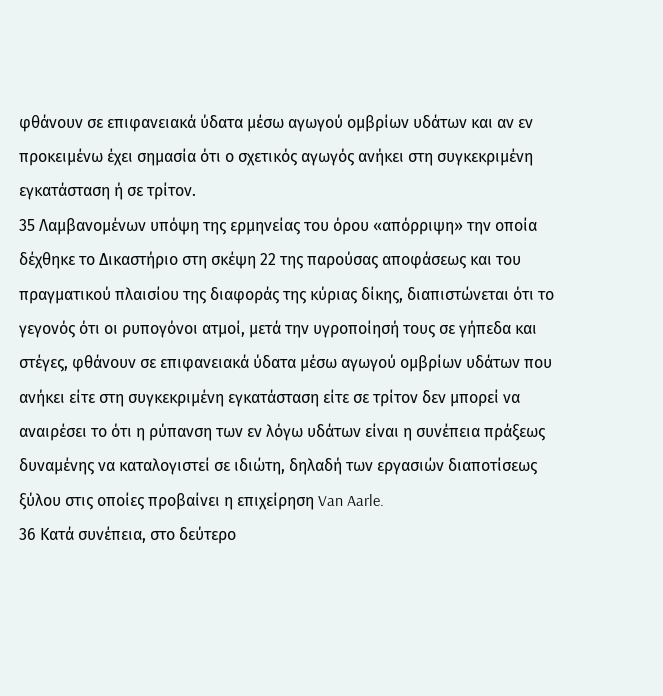φθάνουν σε επιφανειακά ύδατα μέσω αγωγού ομβρίων υδάτων και αν εν προκειμένω έχει σημασία ότι ο σχετικός αγωγός ανήκει στη συγκεκριμένη εγκατάσταση ή σε τρίτον.
35 Λαμβανομένων υπόψη της ερμηνείας του όρου «απόρριψη» την οποία δέχθηκε το Δικαστήριο στη σκέψη 22 της παρούσας αποφάσεως και του πραγματικού πλαισίου της διαφοράς της κύριας δίκης, διαπιστώνεται ότι το γεγονός ότι οι ρυπογόνοι ατμοί, μετά την υγροποίησή τους σε γήπεδα και στέγες, φθάνουν σε επιφανειακά ύδατα μέσω αγωγού ομβρίων υδάτων που ανήκει είτε στη συγκεκριμένη εγκατάσταση είτε σε τρίτον δεν μπορεί να αναιρέσει το ότι η ρύπανση των εν λόγω υδάτων είναι η συνέπεια πράξεως δυναμένης να καταλογιστεί σε ιδιώτη, δηλαδή των εργασιών διαποτίσεως ξύλου στις οποίες προβαίνει η επιχείρηση Van Aarle.
36 Κατά συνέπεια, στο δεύτερο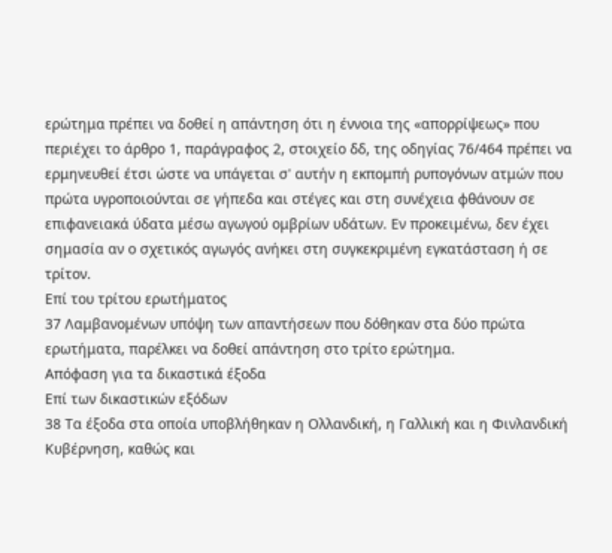ερώτημα πρέπει να δοθεί η απάντηση ότι η έννοια της «απορρίψεως» που περιέχει το άρθρο 1, παράγραφος 2, στοιχείο δδ, της οδηγίας 76/464 πρέπει να ερμηνευθεί έτσι ώστε να υπάγεται σ' αυτήν η εκπομπή ρυπογόνων ατμών που πρώτα υγροποιούνται σε γήπεδα και στέγες και στη συνέχεια φθάνουν σε επιφανειακά ύδατα μέσω αγωγού ομβρίων υδάτων. Εν προκειμένω, δεν έχει σημασία αν ο σχετικός αγωγός ανήκει στη συγκεκριμένη εγκατάσταση ή σε τρίτον.
Επί του τρίτου ερωτήματος
37 Λαμβανομένων υπόψη των απαντήσεων που δόθηκαν στα δύο πρώτα ερωτήματα, παρέλκει να δοθεί απάντηση στο τρίτο ερώτημα.
Απόφαση για τα δικαστικά έξοδα
Επί των δικαστικών εξόδων
38 Τα έξοδα στα οποία υποβλήθηκαν η Ολλανδική, η Γαλλική και η Φινλανδική Κυβέρνηση, καθώς και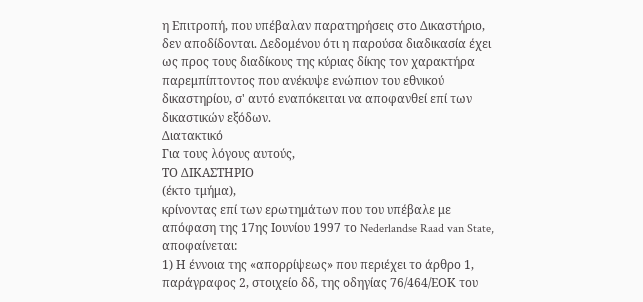η Επιτροπή, που υπέβαλαν παρατηρήσεις στο Δικαστήριο, δεν αποδίδονται. Δεδομένου ότι η παρούσα διαδικασία έχει ως προς τους διαδίκους της κύριας δίκης τον χαρακτήρα παρεμπίπτοντος που ανέκυψε ενώπιον του εθνικού δικαστηρίου, σ' αυτό εναπόκειται να αποφανθεί επί των δικαστικών εξόδων.
Διατακτικό
Για τους λόγους αυτούς,
ΤΟ ΔΙΚΑΣΤΗΡΙΟ
(έκτο τμήμα),
κρίνοντας επί των ερωτημάτων που του υπέβαλε με απόφαση της 17ης Ιουνίου 1997 το Nederlandse Raad van State, αποφαίνεται:
1) Η έννοια της «απορρίψεως» που περιέχει το άρθρο 1, παράγραφος 2, στοιχείο δδ, της οδηγίας 76/464/ΕΟΚ του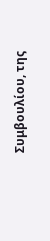Συμβουλίου, της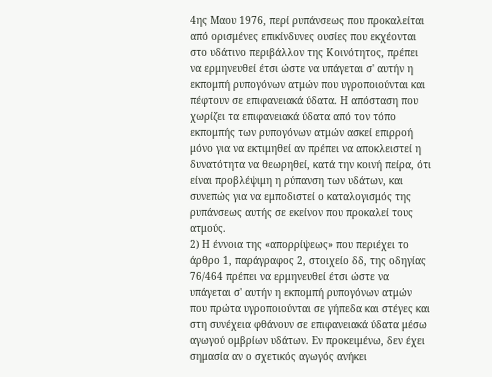4ης Μαου 1976, περί ρυπάνσεως που προκαλείται από ορισμένες επικίνδυνες ουσίες που εκχέονται στο υδάτινο περιβάλλον της Κοινότητος, πρέπει να ερμηνευθεί έτσι ώστε να υπάγεται σ' αυτήν η εκπομπή ρυπογόνων ατμών που υγροποιούνται και πέφτουν σε επιφανειακά ύδατα. Η απόσταση που χωρίζει τα επιφανειακά ύδατα από τον τόπο εκπομπής των ρυπογόνων ατμών ασκεί επιρροή μόνο για να εκτιμηθεί αν πρέπει να αποκλειστεί η δυνατότητα να θεωρηθεί, κατά την κοινή πείρα, ότι είναι προβλέψιμη η ρύπανση των υδάτων, και συνεπώς για να εμποδιστεί ο καταλογισμός της ρυπάνσεως αυτής σε εκείνον που προκαλεί τους ατμούς.
2) Η έννοια της «απορρίψεως» που περιέχει το άρθρο 1, παράγραφος 2, στοιχείο δδ, της οδηγίας 76/464 πρέπει να ερμηνευθεί έτσι ώστε να υπάγεται σ' αυτήν η εκπομπή ρυπογόνων ατμών που πρώτα υγροποιούνται σε γήπεδα και στέγες και στη συνέχεια φθάνουν σε επιφανειακά ύδατα μέσω αγωγού ομβρίων υδάτων. Εν προκειμένω, δεν έχει σημασία αν ο σχετικός αγωγός ανήκει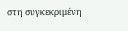στη συγκεκριμένη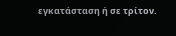εγκατάσταση ή σε τρίτον.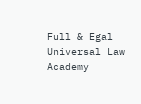Full & Egal Universal Law Academy